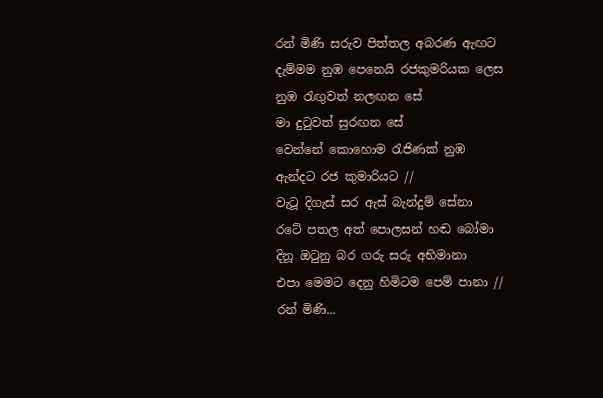රන් මිණි සරුව පිත්තල අබරණ ඇඟට
දැම්මම නුඹ පෙනෙයි රජකුමරියක ලෙස
නුඹ රැඟුවත් නලඟන සේ
මා දුටුවත් සුරඟන සේ
වෙන්නේ කොහොම රැජිණක් නුඹ
ඇන්දට රජ කුමාරියට //
වැටූ දිගැස් සර ඇස් බැන්දුම් සේනා
රටේ පතල අත් පොලසන් හඬ බෝමා
දිනූ ඔටුනු බර ගරු සරු අභිමානා
එපා මෙමට දෙනු හිමිටම පෙම් පානා //
රන් මිණි...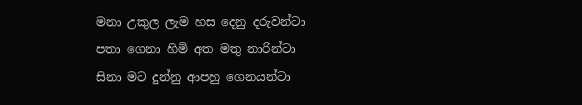මනා උකුල ලැම හස දෙනු දරුවන්ටා
පතා ගෙනා හිමි අත මතු නාරින්ටා
සිනා මට දුන්නු ආපහු ගෙනයන්ටා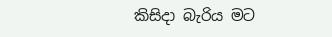කිසිදා බැරිය මට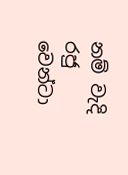නම් වැදි රජු වෙන්ටා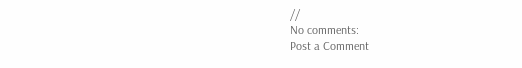//
No comments:
Post a Comment